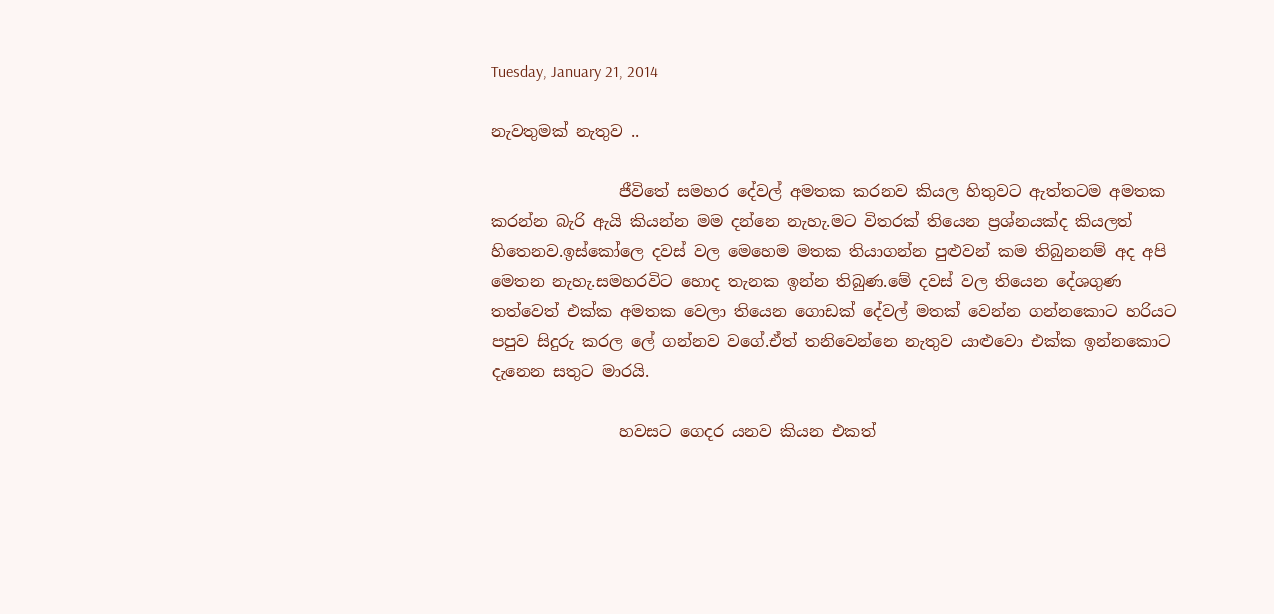Tuesday, January 21, 2014

නැවතුමක් නැතුව ..

                ජීවිතේ සමහර දේවල් අමතක කරනව කියල හිතුවට ඇත්තටම අමතක කරන්න බැරි ඇයි කියන්න මම දන්නෙ නැහැ.මට විතරක් තියෙන ප්‍රශ්නයක්ද කියලත් හිතෙනව.ඉස්කෝලෙ දවස් වල මෙහෙම මතක තියාගන්න පුළුවන් කම තිබුනනම් අද අපි මෙතන නැහැ.සමහරවිට හොද තැනක ඉන්න තිබුණ.මේ දවස් වල තියෙන දේශගුණ තත්වෙත් එක්ක අමතක වෙලා තියෙන ගොඩක් දේවල් මතක් වෙන්න ගන්නකොට හරියට පපුව සිදුරු කරල ලේ ගන්නව වගේ.ඒත් තනිවෙන්නෙ නැතුව යාළුවො එක්ක ඉන්නකොට දැනෙන සතුට මාරයි.

                හවසට ගෙදර යනව කියන එකත්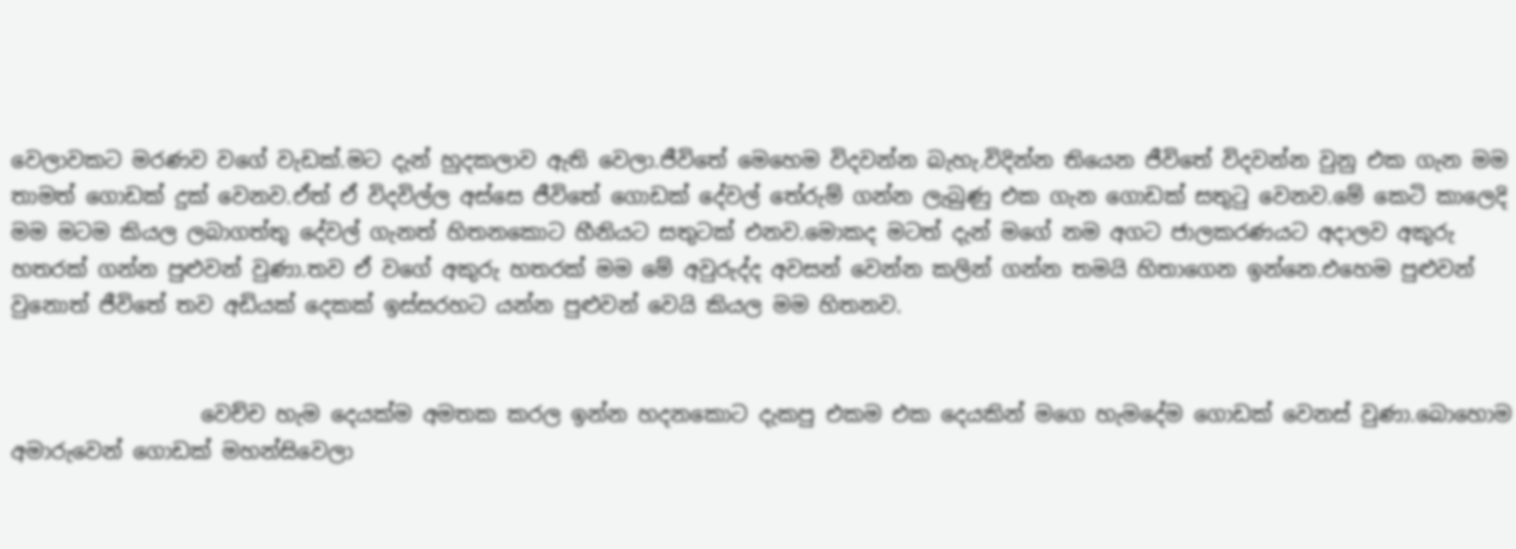වෙලාවකට මරණව වගේ වැඩක්.මට දැන් හුදකලාව ඇති වෙලා.ජීවිතේ මෙහෙම විදවන්න බැහැ.විදින්න තියෙන ජීවිතේ විදවන්න වුනු එක ගැන මම තාමත් ගොඩක් දුක් වෙනව.ඒත් ඒ විදවිල්ල අස්සෙ ජීවිතේ ගොඩක් දේවල් තේරුම් ගන්න ලැබුණු එක ගැන ගොඩක් සතුටු වෙනව.මේ කෙටි කාලෙදි මම මටම කියල ලබාගත්තු දේවල් ගැනත් හිතනකොට හීනියට සතුටක් එනව.මොකද මටත් දැන් මගේ නම අගට ජාලකරණයට අදාලව අකුරු හතරක් ගන්න පුළුවන් වුණා.තව ඒ වගේ අකුරු හතරක් මම මේ අවුරුද්ද අවසන් වෙන්න කලින් ගන්න තමයි හිතාගෙන ඉන්නෙ.එහෙම පුළුවන් වුනොත් ජීවිතේ තව අඩියක් දෙකක් ඉස්සරහට යන්න පුළුවන් වෙයි කියල මම හිතනව.


                  වෙච්ච හැම දෙයක්ම අමතක කරල ඉන්න හදනකොට දැකපු එකම එක දෙයකින් මගෙ හැමදේම ගොඩක් වෙනස් වුණා.බොහොම අමාරුවෙන් ගොඩක් මහන්සිවෙලා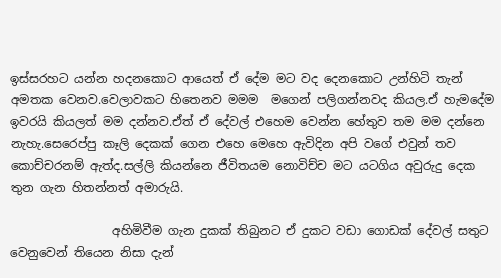ඉස්සරහට යන්න හදනකොට ආයෙත් ඒ දේම මට වද දෙනකොට උන්හිටි තැන් අමතක වෙනව.වෙලාවකට හිතෙනව මමම  මගෙන් පලිගන්නවද කියල.ඒ හැමදේම ඉවරයි කියලත් මම දන්නව.ඒත් ඒ දේවල් එහෙම වෙන්න හේතුව තම මම දන්නෙ නැහැ.සෙරෙප්පු කෑලි දෙකක් ගෙන එහෙ මෙහෙ ඇවිදින අපි වගේ එවුන් තව කොච්චරනම් ඇත්ද.සල්ලි කියන්නෙ ජීවිතයම නොවිච්ච මට යටගිය අවුරුදු දෙක තුන ගැන හිතන්නත් අමාරුයි.

                 අහිමිවීම ගැන දුකක් තිබුනට ඒ දුකට වඩා ගොඩක් දේවල් සතුට වෙනුවෙන් තියෙන නිසා දැන්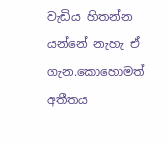වැඩිය හිතන්න යන්නේ නැහැ ඒ ගැන.කොහොමත් අතීතය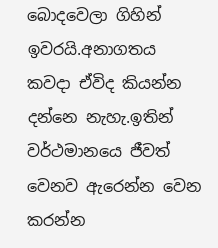බොදවෙලා ගිහින් ඉවරයි.අනාගතය කවදා ඒවිද කියන්න දන්නෙ නැහැ.ඉතින් වර්ථමානයෙ ජීවත් වෙනව ඇරෙන්න වෙන කරන්න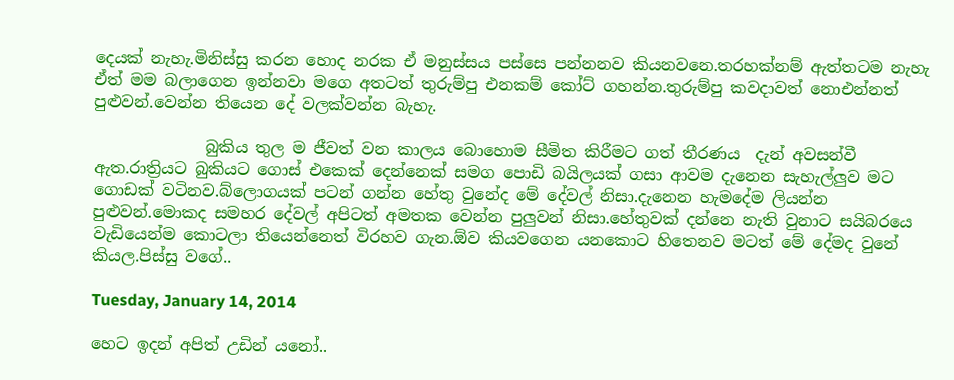දෙයක් නැහැ.මිනිස්සු කරන හොද නරක ඒ මනුස්සය පස්සෙ පන්නනව කියනවනෙ.තරහක්නම් ඇත්තටම නැහැ ඒත් මම බලාගෙන ඉන්නවා මගෙ අතටත් තුරුම්පු එනකම් කෝට් ගහන්න.තුරුම්පු කවදාවත් නොඑන්නත් පුළුවන්.වෙන්න තියෙන දේ වලක්වන්න බැහැ.

              බුකිය තුල ම ජීවත් වන කාලය බොහොම සීමිත කිරීමට ගත් තීරණය  දැන් අවසන්වී ඇත.රාත්‍රියට බුකියට ගොස් එකෙක් දෙන්නෙක් සමග පොඩි බයිලයක් ගසා ආවම දැනෙන සැහැල්ලුව මට ගොඩක් වටිනව.බ්ලොගයක් පටන් ගන්න හේතු වුනේද මේ දේවල් නිසා.දැනෙන හැමදේම ලියන්න පුළුවන්.මොකද සමහර දේවල් අපිටත් අමතක වෙන්න පුලුවන් නිසා.හේතුවක් දන්නෙ නැති වුනාට සයිබරයෙ වැඩියෙන්ම කොටලා තියෙන්නෙත් විරහව ගැන.ඕව කියවගෙන යනකොට හිතෙනව මටත් මේ දේමද වුනේ කියල.පිස්සු වගේ..

Tuesday, January 14, 2014

හෙට ඉදන් අපිත් උඩින් යනෝ..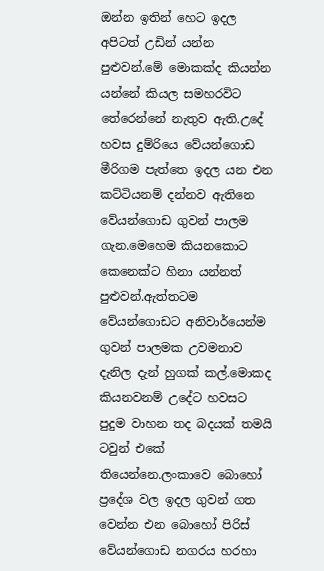ඔන්න ඉතින් හෙට ඉදල අපිටත් උඩින් යන්න පුළුවන්.මේ මොකක්ද කියන්න යන්නේ කියල සමහරවිට තේරෙන්නේ නැතුව ඇති.උදේ හවස දුම්රියෙ වේයන්ගොඩ මීරිගම පැත්තෙ ඉදල යන එන කට්ටියනම් දන්නව ඇතිනෙ වේයන්ගොඩ ගුවන් පාලම ගැන.මෙහෙම කියනකොට කෙනෙක්ට හිනා යන්නත් පුළුවන්.ඇත්තටම වේයන්ගොඩට අනිවාර්යෙන්ම ගුවන් පාලමක උවමනාව දැනිල දැන් හුගක් කල්.මොකද කියනවනම් උදේට හවසට පුදුම වාහන තද බදයක් තමයි ටවුන් එකේ තියෙන්නෙ.ලංකාවෙ බොහෝ ප්‍රදේශ වල ඉදල ගුවන් ගත වෙන්න එන බොහෝ පිරිස් වේයන්ගොඩ නගරය හරහා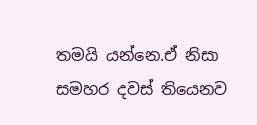තමයි යන්නෙ.ඒ නිසා සමහර දවස් තියෙනව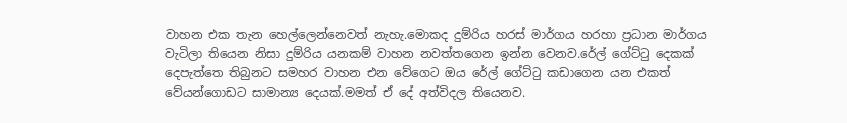වාහන එක තැන හෙල්ලෙන්නෙවත් නැහැ.මොකද දුම්රිය හරස් මාර්ගය හරහා ප්‍රධාන මාර්ගය වැටිලා තියෙන නිසා දුම්රිය යනකම් වාහන නවත්තගෙන ඉන්න වෙනව.රේල් ගේට්ටු දෙකක් දෙපැත්තෙ තිබුනට සමහර වාහන එන වේගෙට ඔය රේල් ගේට්ටු කඩාගෙන යන එකත් වේයන්ගොඩට සාමාන්‍ය දෙයක්.මමත් ඒ දේ අත්විදල තියෙනව.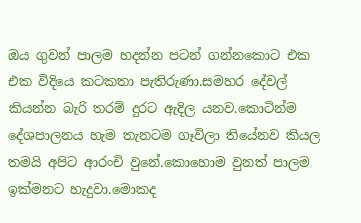ඔය ගුවන් පාලම හදන්න පටන් ගන්නකොට එක එක විදියෙ කටකතා පැතිරුණා.සමහර දේවල් කියන්න බැරි තරම් දුරට ඇදිල යනව.කොටින්ම දේශපාලනය හැම තැනටම ගෑවිලා තියේනව කියල තමයි අපිට ආරංචි වුනේ.කොහොම වුනත් පාලම ඉක්මනට හැදුවා.මොකද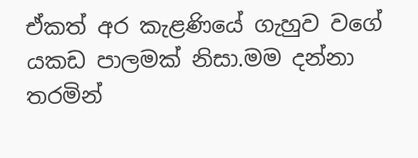ඒකත් අර කැළණියේ ගැහුව වගේ යකඩ පාලමක් නිසා.මම දන්නා තරමින්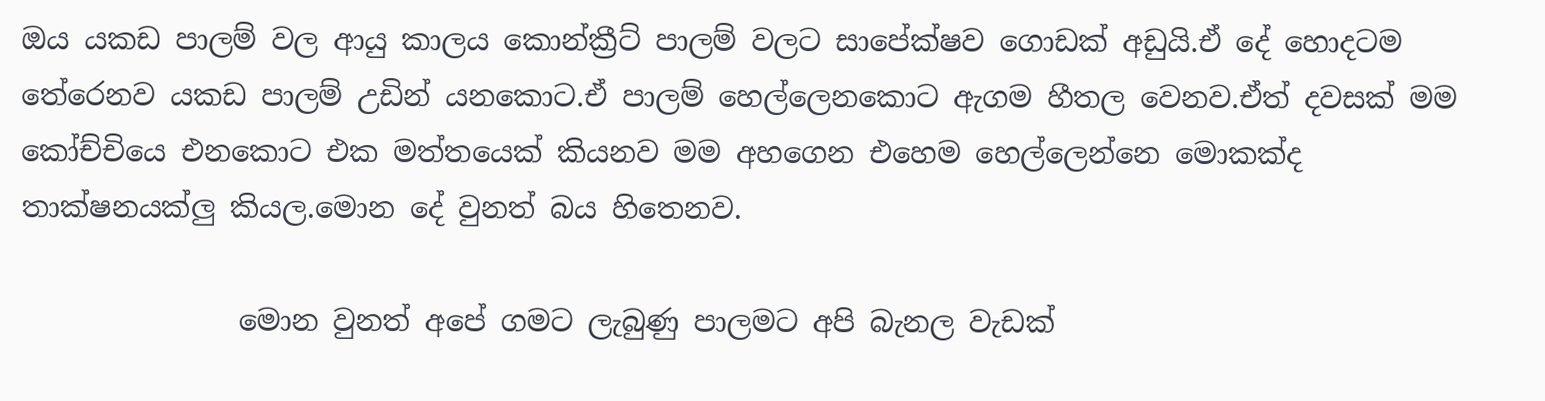ඔය යකඩ පාලම් වල ආයු කාලය කොන්ක්‍රීට් පාලම් වලට සාපේක්ෂව ගොඩක් අඩුයි.ඒ දේ හොදටම තේරෙනව යකඩ පාලම් උඩින් යනකොට.ඒ පාලම් හෙල්ලෙනකොට ඇගම හීතල වෙනව.ඒත් දවසක් මම කෝච්චියෙ එනකොට එක මත්තයෙක් කියනව මම අහගෙන එහෙම හෙල්ලෙන්නෙ මොකක්ද තාක්ෂනයක්ලු කියල.මොන දේ වුනත් බය හිතෙනව.

               මොන වුනත් අපේ ගමට ලැබුණු පාලමට අපි බැනල වැඩක්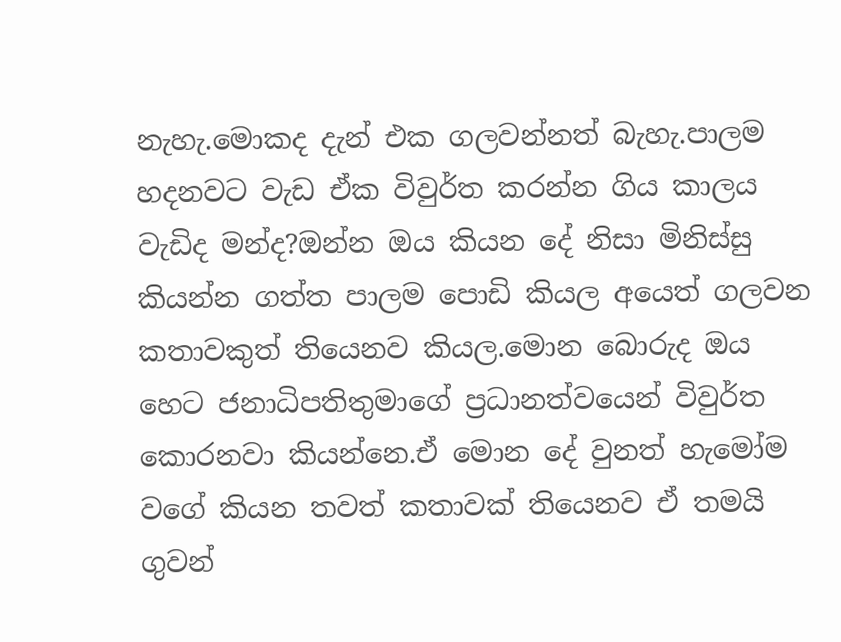නැහැ.මොකද දැන් එක ගලවන්නත් බැහැ.පාලම හදනවට වැඩ ඒක විවුර්ත කරන්න ගිය කාලය වැඩිද මන්ද?ඔන්න ඔය කියන දේ නිසා මිනිස්සු කියන්න ගත්ත පාලම පොඩි කියල අයෙත් ගලවන කතාවකුත් තියෙනව කියල.මොන බොරුද ඔය හෙට ජනාධිපතිතුමාගේ ප්‍රධානත්වයෙන් විවුර්ත කොරනවා කියන්නෙ.ඒ මොන දේ වුනත් හැමෝම වගේ කියන තවත් කතාවක් තියෙනව ඒ තමයි ගුවන්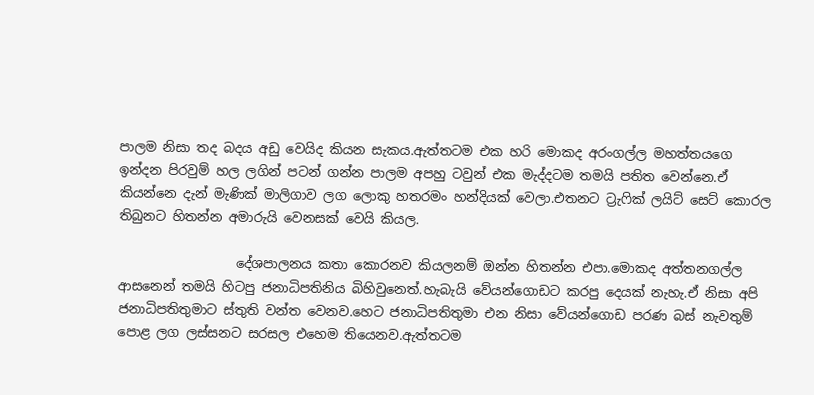පාලම නිසා තද බදය අඩු වෙයිද කියන සැකය.ඇත්තටම එක හරි මොකද අරංගල්ල මහත්තයගෙ ඉන්දන පිරවුම් හල ලගින් පටන් ගන්න පාලම අපහු ටවුන් එක මැද්දටම තමයි පතිත වෙන්නෙ.ඒ කියන්නෙ දැන් මැණික් මාලිගාව ලග ලොකු හතරමං හන්දියක් වෙලා.එතනට ට්‍රැෆික් ලයිට් සෙට් කොරල තිබුනට හිතන්න අමාරුයි වෙනසක් වෙයි කියල.

                  දේශපාලනය කතා කොරනව කියලනම් ඔන්න හිතන්න එපා.මොකද අත්තනගල්ල ආසනෙන් තමයි හිටපු ජනාධිපතිනිය බිහිවුනෙත්.හැබැයි වේයන්ගොඩට කරපු දෙයක් නැහැ.ඒ නිසා අපි ජනාධිපතිතුමාට ස්තුති වන්ත වෙනව.හෙට ජනාධිපතිතුමා එන නිසා වේයන්ගොඩ පරණ බස් නැවතුම් පොළ ලග ලස්සනට සරසල එහෙම තියෙනව.ඇත්තටම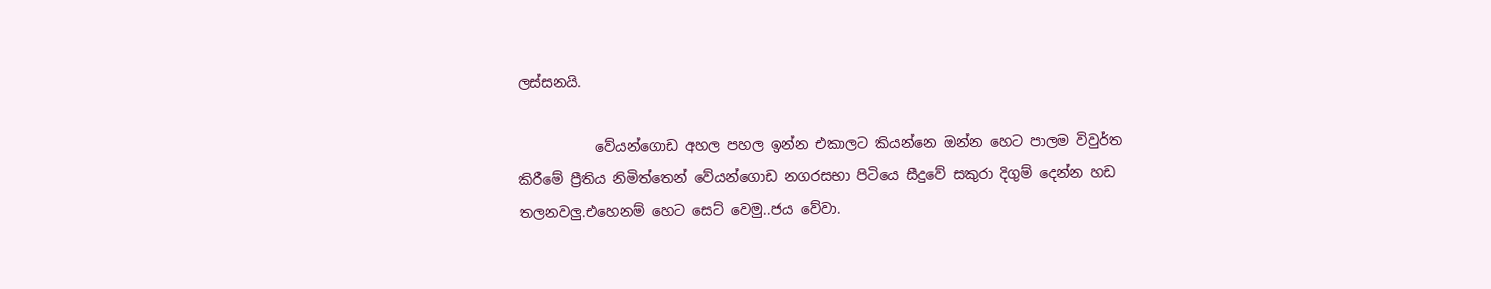ලස්සනයි.

           වේයන්ගොඩ අහල පහල ඉන්න එකාලට කියන්නෙ ඔන්න හෙට පාලම විවුර්ත කිරීමේ ප්‍රීතිය නිමිත්තෙන් වේයන්ගොඩ නගරසභා පිටියෙ සීදුවේ සකුරා දිගුම් දෙන්න හඩ තලනවලු.එහෙනම් හෙට සෙට් වෙමු..ජය වේවා.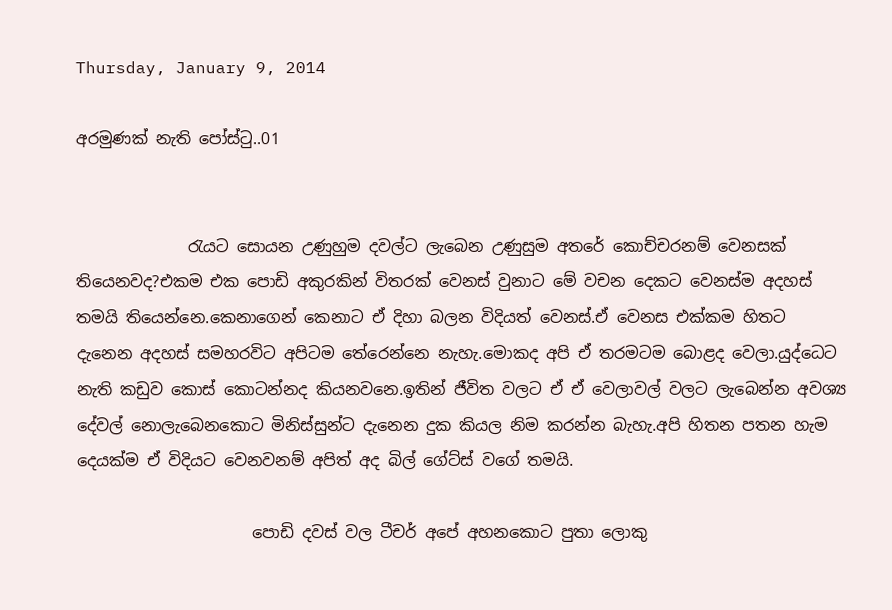Thursday, January 9, 2014

අරමුණක් නැති පෝස්ටු..01


              රැයට සොයන උණුහුම දවල්ට ලැබෙන උණුසුම අතරේ කොච්චරනම් වෙනසක් තියෙනවද?එකම එක පොඩි අකුරකින් විතරක් වෙනස් වුනාට මේ වචන දෙකට වෙනස්ම අදහස් තමයි තියෙන්නෙ.කෙනාගෙන් කෙනාට ඒ දිහා බලන විදියත් වෙනස්.ඒ වෙනස එක්කම හිතට දැනෙන අදහස් සමහරවිට අපිටම තේරෙන්නෙ නැහැ.මොකද අපි ඒ තරමටම බොළද වෙලා.යුද්ධෙට නැති කඩුව කොස් කොටන්නද කියනවනෙ.ඉතින් ජීවිත වලට ඒ ඒ වෙලාවල් වලට ලැබෙන්න අවශ්‍ය දේවල් නොලැබෙනකොට මිනිස්සුන්ට දැනෙන දුක කියල නිම කරන්න බැහැ.අපි හිතන පතන හැම දෙයක්ම ඒ විදියට වෙනවනම් අපිත් අද බිල් ගේට්ස් වගේ තමයි.

                      පොඩි දවස් වල ටීචර් අපේ අහනකොට පුතා ලොකු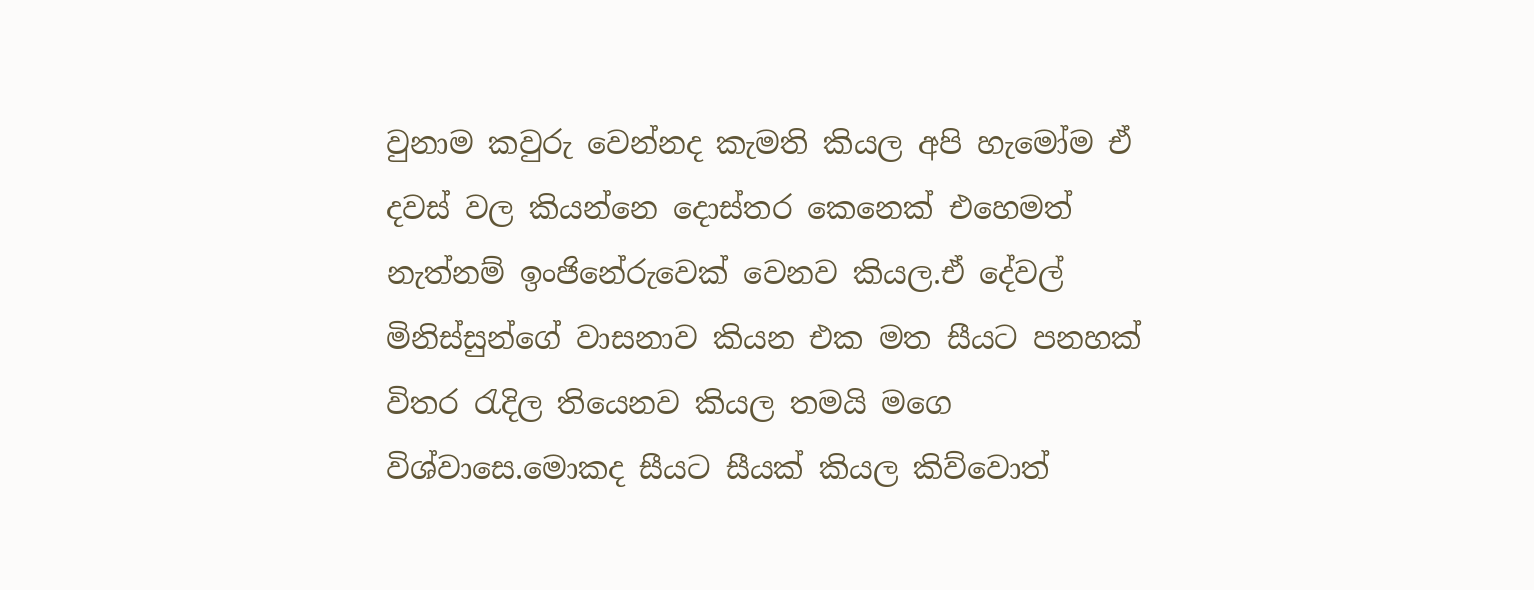වුනාම කවුරු වෙන්නද කැමති කියල අපි හැමෝම ඒ දවස් වල කියන්නෙ දොස්තර කෙනෙක් එහෙමත් නැත්නම් ඉංජිනේරුවෙක් වෙනව කියල.ඒ දේවල්                    මිනිස්සුන්ගේ වාසනාව කියන එක මත සීයට පනහක් විතර රැදිල තියෙනව කියල තමයි මගෙ විශ්වාසෙ.මොකද සීයට සීයක් කියල කිව්වොත්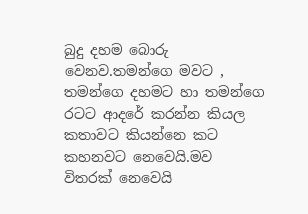බුදු දහම බොරු වෙනව.තමන්ගෙ මවට , තමන්ගෙ දහමට හා තමන්ගෙ රටට ආදරේ කරන්න කියල කතාවට කියන්නෙ කට කහනවට නෙවෙයි.මව විතරක් නෙවෙයි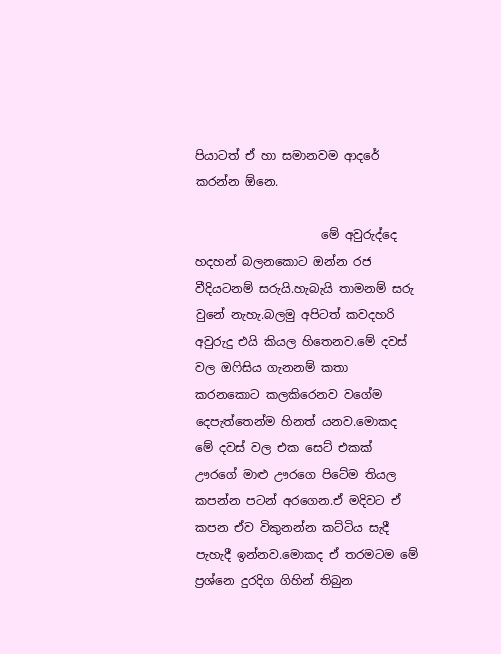පියාටත් ඒ හා සමානවම ආදරේ කරන්න ඕනෙ.

                     මේ අවුරුද්දෙ හදහන් බලනකොට ඔන්න රජ වීදියටනම් සරුයි.හැබැයි තාමනම් සරු වුනේ නැහැ.බලමු අපිටත් කවදහරි අවුරුදු එයි කියල හිතෙනව.මේ දවස් වල ඔෆිසිය ගැනනම් කතා කරනකොට කලකිරෙනව වගේම දෙපැත්තෙන්ම හිනත් යනව.මොකද මේ දවස් වල එක සෙට් එකක් ඌරගේ මාළු ඌරගෙ පිටේම තියල කපන්න පටන් අරගෙන.ඒ මදිවට ඒ කපන ඒව විකුනන්න කට්ටිය සැදී පැහැදී ඉන්නව.මොකද ඒ තරමටම මේ ප්‍රශ්නෙ දුරදිග ගිහින් තිබුන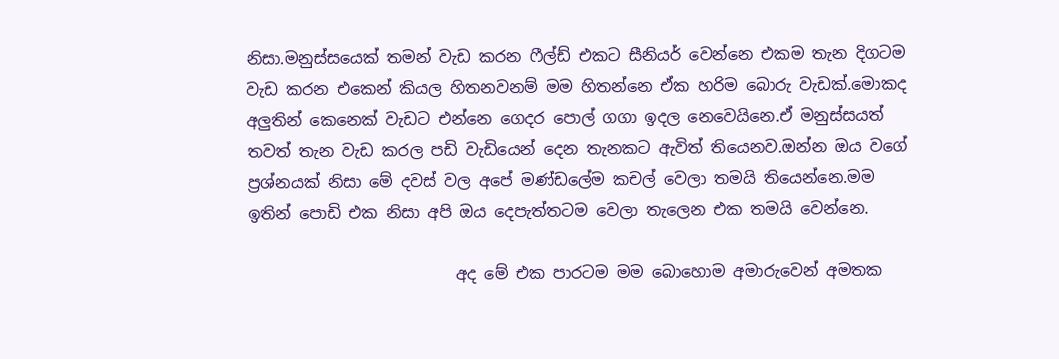නිසා.මනුස්සයෙක් තමන් වැඩ කරන ෆීල්ඩ් එකට සීනියර් වෙන්නෙ එකම තැන දිගටම වැඩ කරන එකෙන් කියල හිතනවනම් මම හිතන්නෙ ඒක හරිම බොරු වැඩක්.මොකද අලුතින් කෙනෙක් වැඩට එන්නෙ ගෙදර පොල් ගගා ඉදල නෙවෙයිනෙ.ඒ මනුස්සයත් තවත් තැන වැඩ කරල පඩි වැඩියෙන් දෙන තැනකට ඇවිත් තියෙනව.ඔන්න ඔය වගේ ප්‍රශ්නයක් නිසා මේ දවස් වල අපේ මණ්ඩලේම කචල් වෙලා තමයි තියෙන්නෙ.මම ඉතින් පොඩි එක නිසා අපි ඔය දෙපැත්තටම වෙලා තැලෙන එක තමයි වෙන්නෙ.

                          අද මේ එක පාරටම මම බොහොම අමාරුවෙන් අමතක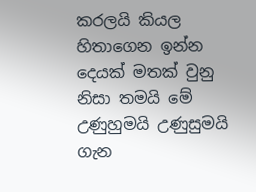කරලයි කියල හිතාගෙන ඉන්න දෙයක් මතක් වුනු නිසා තමයි මේ උණුහුමයි උණුසුමයි ගැන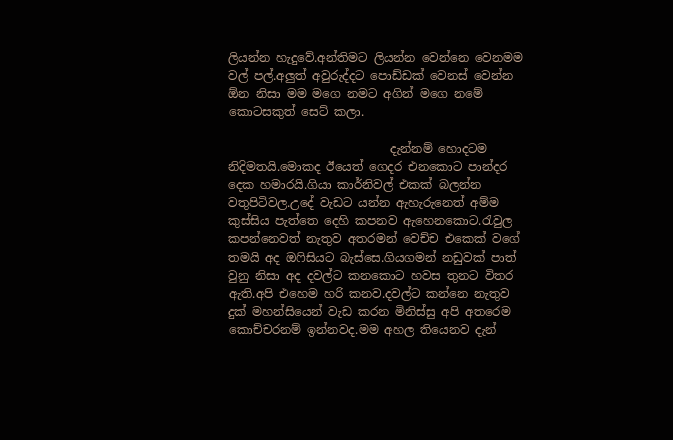ලියන්න හැදුවේ.අන්තිමට ලියන්න වෙන්නෙ වෙනමම වල් පල්.අලුත් අවුරුද්දට පොඩ්ඩක් වෙනස් වෙන්න ඕන නිසා මම මගෙ නමට අගින් මගෙ නමේ කොටසකුත් සෙට් කලා.

                           දැන්නම් හොදටම නිදිමතයි.මොකද ඊයෙත් ගෙදර එනකොට පාන්දර දෙක හමාරයි.ගියා කාර්නිවල් එකක් බලන්න වතුපිටිවල.උදේ වැඩට යන්න ඇහැරුනෙත් අම්ම කුස්සිය පැත්තෙ දෙහි කපනව ඇහෙනකොට.රැවුල කපන්නෙවත් නැතුව අතරමන් වෙච්ච එකෙක් වගේ තමයි අද ඔෆිසියට බැස්සෙ.ගියගමන් නඩුවක් පාත් වුනු නිසා අද දවල්ට කනකොට හවස තුනට විතර ඇති.අපි එහෙම හරි කනව.දවල්ට කන්නෙ නැතුව දුක් මහන්සියෙන් වැඩ කරන මිනිස්සු අපි අතරෙම කොච්චරනම් ඉන්නවද.මම අහල තියෙනව දැන්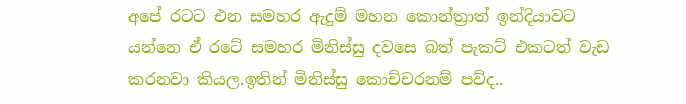අපේ රටට එන සමහර ඇදුම් මහන කොන්ත්‍රාත් ඉන්දියාවට යන්නෙ ඒ රටේ සමහර මිනිස්සු දවසෙ බත් පැකට් එකටත් වැඩ කරනවා කියල.ඉතින් මිනිස්සු කොච්චරනම් පව්ද..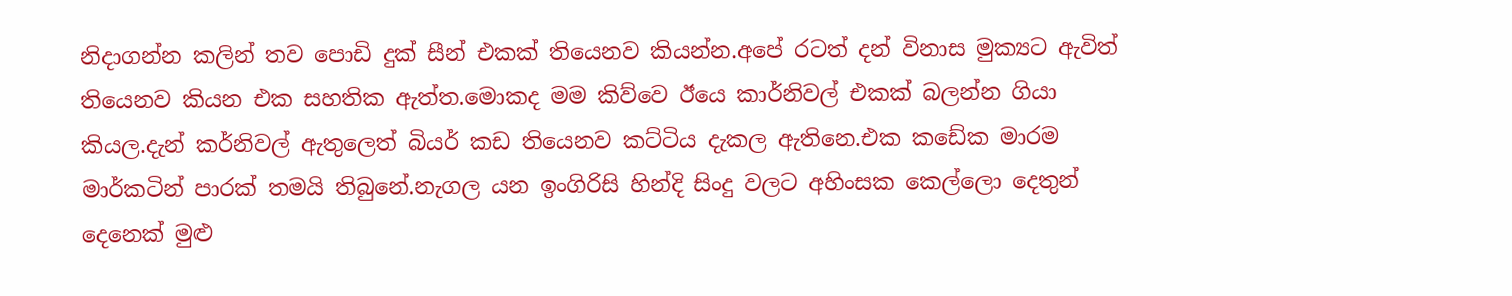නිදාගන්න කලින් තව පොඩි දුක් සීන් එකක් තියෙනව කියන්න.අපේ රටත් දන් විනාස මුක්‍යට ඇවිත් තියෙනව කියන එක සහතික ඇත්ත.මොකද මම කිව්වෙ ඊයෙ කාර්නිවල් එකක් බලන්න ගියා කියල.දැන් කර්නිවල් ඇතුලෙත් බියර් කඩ තියෙනව කට්ටිය දැකල ඇතිනෙ.එක කඩේක මාරම මාර්කටින් පාරක් තමයි තිබුනේ.නැගල යන ඉංගිරිසි හින්දි සිංදු වලට අහිංසක කෙල්ලො දෙතුන් දෙනෙක් මුළු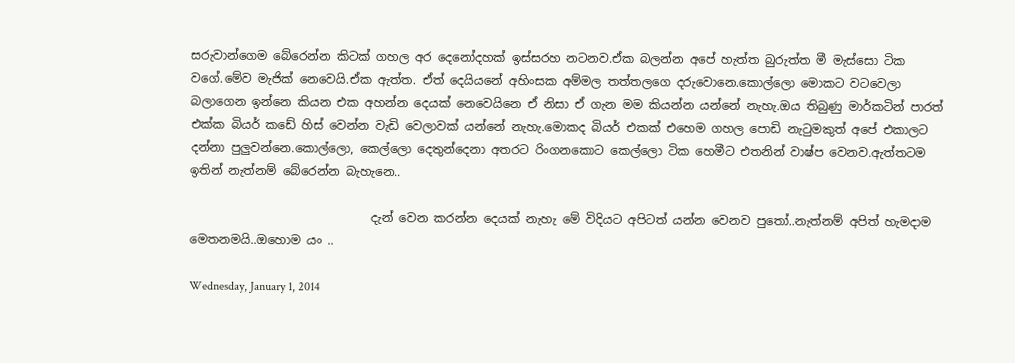සරුවාන්ගෙම බේරෙන්න කිටක් ගහල අර දෙනෝදහක් ඉස්සරහ නටනව.ඒක බලන්න අපේ හැත්ත බුරුත්ත මී මැස්සො ටික වගේ.මේව මැජික් නෙවෙයි.ඒක ඇත්ත. ඒත් දෙයියනේ අහිංසක අම්මල තත්තලගෙ දරුවොනෙ.කොල්ලො මොකට වටවෙලා බලාගෙන ඉන්නෙ කියන එක අහන්න දෙයක් නෙවෙයිනෙ ඒ නිසා ඒ ගැන මම කියන්න යන්නේ නැහැ.ඔය තිබුණු මාර්කටින් පාරත් එක්ක බියර් කඩේ හිස් වෙන්න වැඩි වෙලාවක් යන්නේ නැහැ.මොකද බියර් එකක් එහෙම ගහල පොඩි නැටුමකුත් අපේ එකාලට දන්නා පුලුවන්නෙ.කොල්ලො, කෙල්ලො දෙතුන්දෙනා අතරට රිංගනකොට කෙල්ලො ටික හෙමීට එතනින් වාෂ්ප වෙනව.ඇත්තටම ඉතින් නැත්නම් බේරෙන්න බැහැනෙ..

                              දැන් වෙන කරන්න දෙයක් නැහැ මේ විදියට අපිටත් යන්න වෙනව පුතෝ..නැත්නම් අපිත් හැමදාම මෙතනමයි..ඔහොම යං ..

Wednesday, January 1, 2014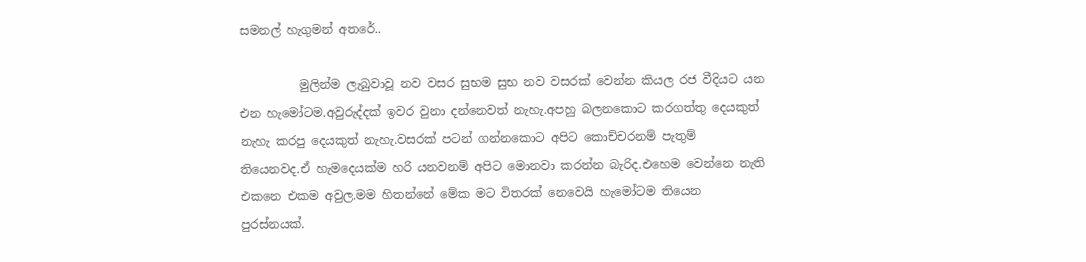සමනල් හැගුමන් අතරේ..

          මුලින්ම ලැබුවාවූ නව වසර සුභම සුභ නව වසරක් වෙන්න කියල රජ වීදියට යන එන හැමෝටම.අවුරුද්දක් ඉවර වුනා දන්නෙවත් නැහැ.අපහු බලනකොට කරගත්තු දෙයකුත් නැහැ කරපු දෙයකුත් නැහැ.වසරක් පටන් ගන්නකොට අපිට කොච්චරනම් පැතුම් තියෙනවද.ඒ හැමදෙයක්ම හරි යනවනම් අපිට මොනවා කරන්න බැරිද.එහෙම වෙන්නෙ නැති එකනෙ එකම අවුල.මම හිතන්නේ මේක මට විතරක් නෙවෙයි හැමෝටම තියෙන පුරස්නයක්.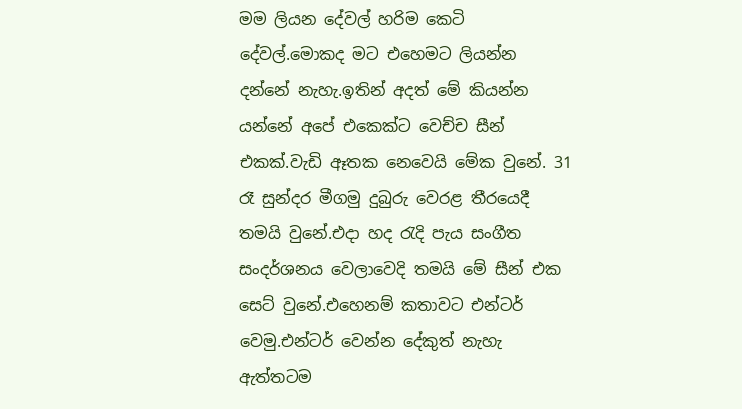මම ලියන දේවල් හරිම කෙටි දේවල්.මොකද මට එහෙමට ලියන්න දන්නේ නැහැ.ඉතින් අදත් මේ කියන්න යන්නේ අපේ එකෙක්ට වෙච්ච සීන් එකක්.වැඩි ඈතක නෙවෙයි මේක වුනේ. 31 රෑ සුන්දර මීගමු දුබුරු වෙරළ තීරයෙදී තමයි වුනේ.එදා හද රැදි පැය සංගීත සංදර්ශනය වෙලාවෙදි තමයි මේ සීන් එක සෙට් වුනේ.එහෙනම් කතාවට එන්ටර් වෙමු.එන්ටර් වෙන්න දේකුත් නැහැ ඇත්තටම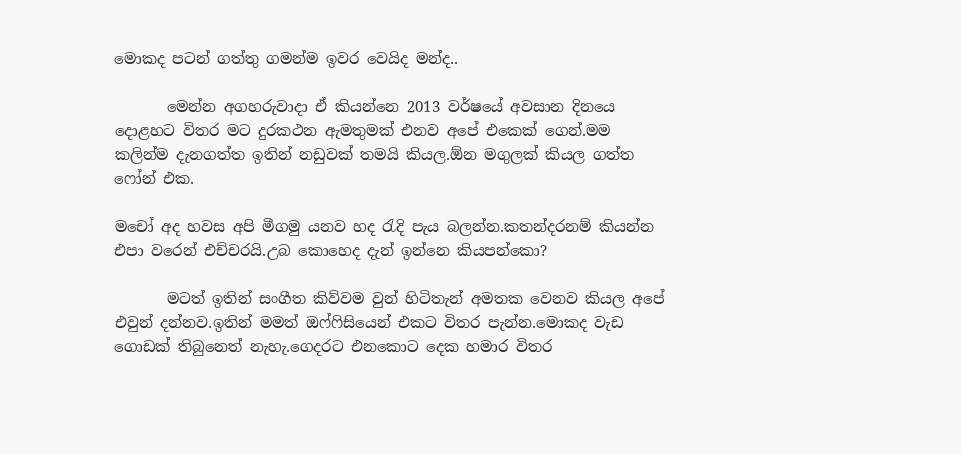මොකද පටන් ගත්තු ගමන්ම ඉවර වෙයිද මන්ද..

       මෙන්න අගහරුවාදා ඒ කියන්නෙ 2013 වර්ෂයේ අවසාන දිනයෙ දොළහට විතර මට දුරකථන ඇමතුමක් එනව අපේ එකෙක් ගෙන්.මම කලින්ම දැනගත්ත ඉතින් නඩුවක් තමයි කියල.ඕන මගුලක් කියල ගත්ත ෆෝන් එක.

මචෝ අද හවස අපි මීගමු යනව හද රැදි පැය බලන්න.කතන්දරනම් කියන්න එපා වරෙන් එච්චරයි.උබ කොහෙද දැන් ඉන්නෙ කියපන්කො?

       මටත් ඉතින් සංගීත කිව්වම වුන් හිටිතැන් අමතක වෙනව කියල අපේ එවුන් දන්නව.ඉතින් මමත් ඔෆ්ෆිසියෙන් එකට විතර පැන්න.මොකද වැඩ ගොඩක් තිබුනෙත් නැහැ.ගෙදරට එනකොට දෙක හමාර විතර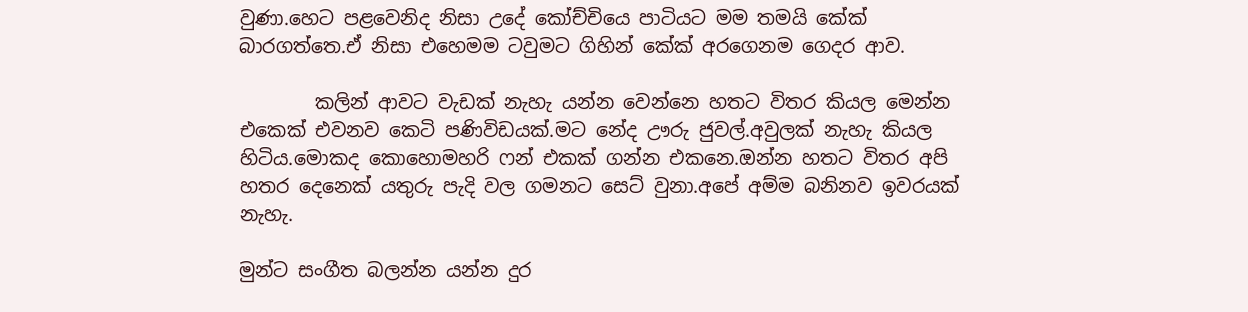වුණා.හෙට පළවෙනිද නිසා උදේ කෝච්චියෙ පාටියට මම තමයි කේක් බාරගත්තෙ.ඒ නිසා එහෙමම ටවුමට ගිහින් කේක් අරගෙනම ගෙදර ආව.

        කලින් ආවට වැඩක් නැහැ යන්න වෙන්නෙ හතට විතර කියල මෙන්න එකෙක් එවනව කෙටි පණිවිඩයක්.මට නේද ඌරු ජුවල්.අවුලක් නැහැ කියල හිටිය.මොකද කොහොමහරි ෆන් එකක් ගන්න එකනෙ.ඔන්න හතට විතර අපි හතර දෙනෙක් යතුරු පැදි වල ගමනට සෙට් වුනා.අපේ අම්ම බනිනව ඉවරයක් නැහැ.

මුන්ට සංගීත බලන්න යන්න දුර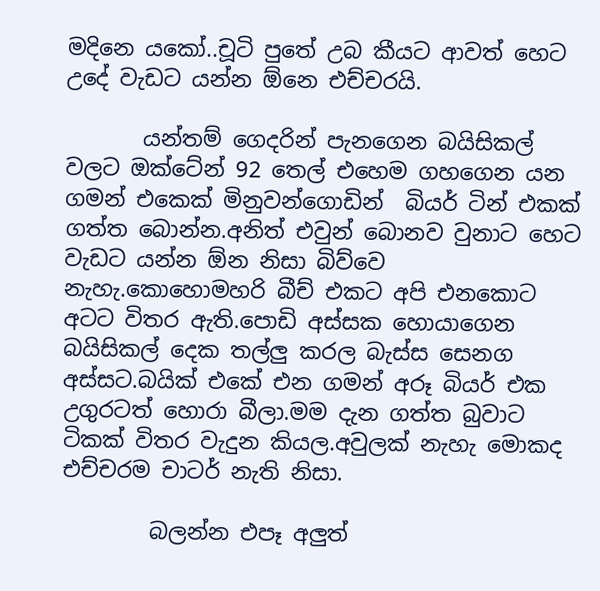මදිනෙ යකෝ..චූටි පුතේ උබ කීයට ආවත් හෙට උදේ වැඩට යන්න ඕනෙ එච්චරයි.

       යන්තම් ගෙදරින් පැනගෙන බයිසිකල් වලට ඔක්ටේන් 92 තෙල් එහෙම ගහගෙන යන ගමන් එකෙක් මිනුවන්ගොඩින්  බියර් ටින් එකක් ගත්ත බොන්න.අනිත් එවුන් බොනව වුනාට හෙට වැඩට යන්න ඕන නිසා බිව්වෙ නැහැ.කොහොමහරි බීච් එකට අපි එනකොට අටට විතර ඇති.පොඩි අස්සක හොයාගෙන බයිසිකල් දෙක තල්ලු කරල බැස්ස සෙනග අස්සට.බයික් එකේ එන ගමන් අරූ බියර් එක උගුරටත් හොරා බීලා.මම දැන ගත්ත බුවාට ටිකක් විතර වැදුන කියල.අවුලක් නැහැ මොකද එච්චරම චාටර් නැති නිසා.

        බලන්න එපෑ අලුත්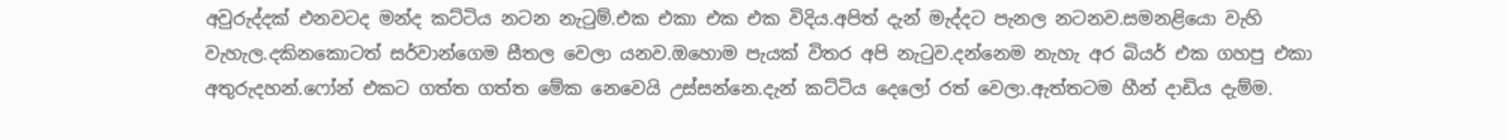අවුරුද්දක් එනවටද මන්ද කට්ටිය නටන නැටුම්.එක එකා එක එක විදිය.අපිත් දැන් මැද්දට පැනල නටනව.සමනළියො වැහි වැහැල.දකිනකොටත් සර්වාන්ගෙම සීතල වෙලා යනව.ඔහොම පැයක් විතර අපි නැටුව.දන්නෙම නැහැ අර බියර් එක ගහපු එකා අතුරුදහන්.ෆෝන් එකට ගත්ත ගත්ත මේක නෙවෙයි උස්සන්නෙ.දැන් කට්ටිය දෙලෝ රත් වෙලා.ඇත්තටම හීන් දාඩිය දැම්ම.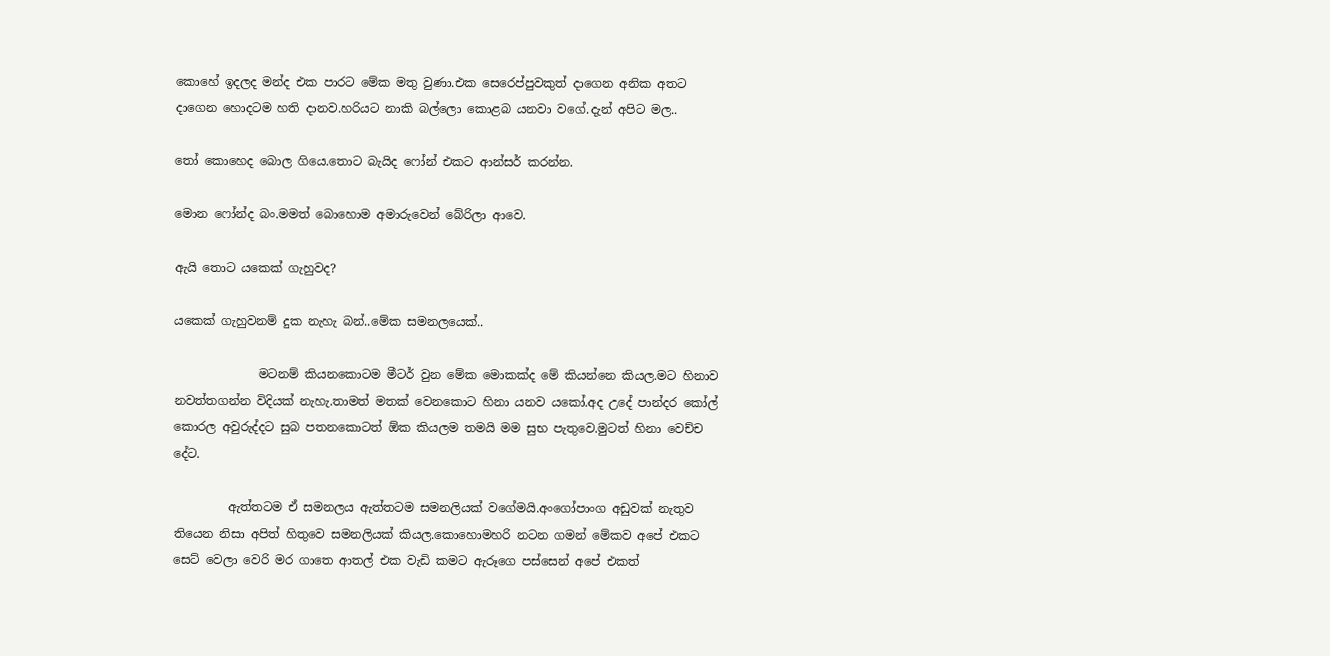කොහේ ඉදලද මන්ද එක පාරට මේක මතු වුණා.එක සෙරෙප්පුවකුත් දාගෙන අනික අතට දාගෙන හොදටම හති දානව.හරියට නාකි බල්ලො කොළබ යනවා වගේ.දැන් අපිට මල..

තෝ කොහෙද බොල ගියෙ.තොට බැයිද ෆෝන් එකට ආන්සර් කරන්න.

මොන ෆෝන්ද බං.මමත් බොහොම අමාරුවෙන් බේරිලා ආවෙ.

ඇයි තොට යකෙක් ගැහුවද?

යකෙක් ගැහුවනම් දුක නැහැ බන්..මේක සමනලයෙක්..

              මටනම් කියනකොටම මීටර් වුන මේක මොකක්ද මේ කියන්නෙ කියල.මට හිනාව නවත්තගන්න විදියක් නැහැ.තාමත් මතක් වෙනකොට හිනා යනව යකෝ.අද උදේ පාන්දර කෝල් කොරල අවුරුද්දට සුබ පතනකොටත් ඕක කියලම තමයි මම සුභ පැතුවෙ.මුටත් හිනා වෙච්ච දේට.

         ඇත්තටම ඒ සමනලය ඇත්තටම සමනලියක් වගේමයි.අංගෝපාංග අඩුවක් නැතුව තියෙන නිසා අපිත් හිතුවෙ සමනලියක් කියල.කොහොමහරි නටන ගමන් මේකව අපේ එකට සෙට් වෙලා වෙරි මර ගාතෙ ආතල් එක වැඩි කමට ඇරූගෙ පස්සෙන් අපේ එකත්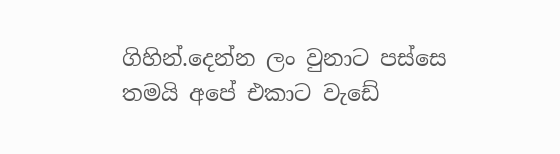ගිහින්.දෙන්න ලං වුනාට පස්සෙ තමයි අපේ එකාට වැඩේ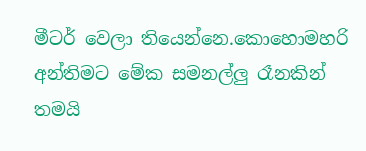මීටර් වෙලා තියෙන්නෙ.කොහොමහරි අන්තිමට මේක සමනල්ලු රෑනකින් තමයි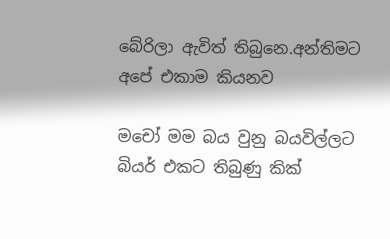බේරිලා ඇවිත් තිබුනෙ.අන්තිමට අපේ එකාම කියනව

මචෝ මම බය වුනු බයවිල්ලට බියර් එකට තිබුණු කික්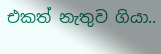එකත් නැතුව ගියා..